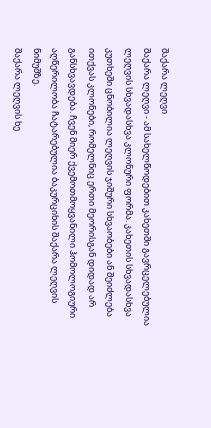შაქარა ლეღვი
შაქარა ლეღვი - ამ სახელწოდებით კახეთში გავრცელებულია ლეღვის სხვადასხვა კლონური ფორმა. კახეთის სხვადასხვა კუთხეში ცნობილია ლეღვის ჯიშური სხვაობები ან შეიძლება ითქვას კლონები, რომელნიც ერთი მეორისგან დიდად არ განსხვავდება. ჩვენ მიერ ქვემოთმოყვანილი ჰომოლოგიური აღწერილობა ჩატარებულია ბაკურციხის შაქარა ლეღვის ნიმუშზე.
შაქარა ლეღვის ხე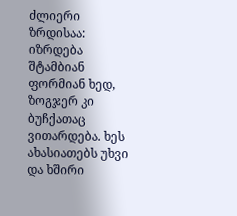ძლიერი ზრდისაა: იზრდება შტამბიან ფორმიან ხედ, ზოგჯერ კი ბუჩქათაც ვითარდება. ხეს ახასიათებს უხვი და ხშირი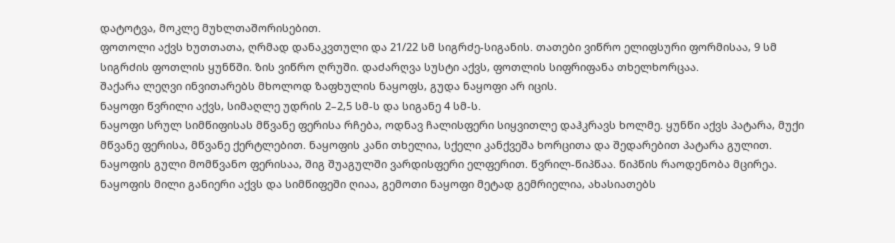დატოტვა, მოკლე მუხლთაშორისებით.
ფოთოლი აქვს ხუთთათა, ღრმად დანაკვთული და 21/22 სმ სიგრძე-სიგანის. თათები ვიწრო ელიფსური ფორმისაა, 9 სმ სიგრძის ფოთლის ყუნწში. ზის ვიწრო ღრუში. დაძარღვა სუსტი აქვს, ფოთლის სიფრიფანა თხელხორცაა.
შაქარა ლეღვი ინვითარებს მხოლოდ ზაფხულის ნაყოფს, გუდა ნაყოფი არ იცის.
ნაყოფი წვრილი აქვს, სიმაღლე უდრის 2–2,5 სმ-ს და სიგანე 4 სმ-ს.
ნაყოფი სრულ სიმწიფისას მწვანე ფერისა რჩება, ოდნავ ჩალისფერი სიყვითლე დაჰკრავს ხოლმე. ყუნწი აქვს პატარა, მუქი მწვანე ფერისა, მწვანე ქერტლებით. ნაყოფის კანი თხელია, სქელი კანქვეშა ხორცითა და შედარებით პატარა გულით. ნაყოფის გული მომწვანო ფერისაა, შიგ შუაგულში ვარდისფერი ელფერით. წვრილ-წიპწაა. წიპწის რაოდენობა მცირეა. ნაყოფის მილი განიერი აქვს და სიმწიფეში ღიაა, გემოთი ნაყოფი მეტად გემრიელია, ახასიათებს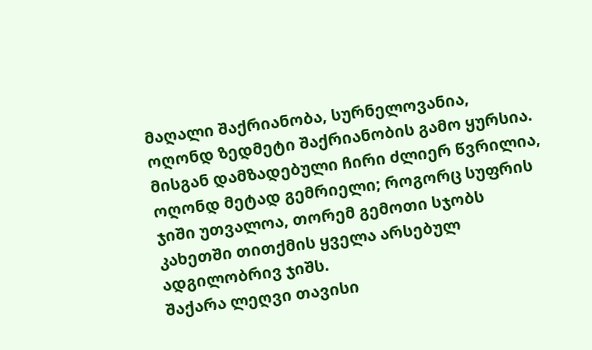მაღალი შაქრიანობა, სურნელოვანია, ოღონდ ზედმეტი შაქრიანობის გამო ყურსია. მისგან დამზადებული ჩირი ძლიერ წვრილია, ოღონდ მეტად გემრიელი; როგორც სუფრის ჯიში უთვალოა, თორემ გემოთი სჯობს კახეთში თითქმის ყველა არსებულ ადგილობრივ ჯიშს.
შაქარა ლეღვი თავისი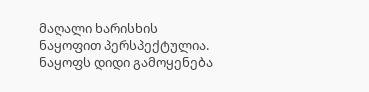მაღალი ხარისხის ნაყოფით პერსპექტულია. ნაყოფს დიდი გამოყენება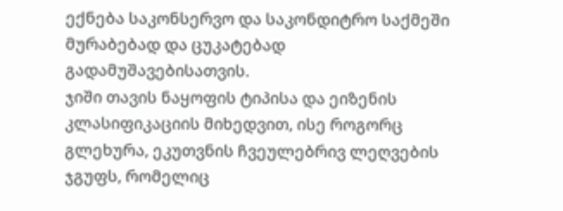ექნება საკონსერვო და საკონდიტრო საქმეში მურაბებად და ცუკატებად გადამუშავებისათვის.
ჯიში თავის ნაყოფის ტიპისა და ეიზენის კლასიფიკაციის მიხედვით, ისე როგორც გლეხურა, ეკუთვნის ჩვეულებრივ ლეღვების ჯგუფს, რომელიც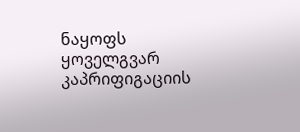ნაყოფს ყოველგვარ კაპრიფიგაციის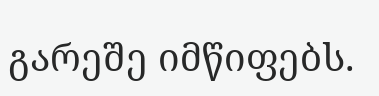გარეშე იმწიფებს.